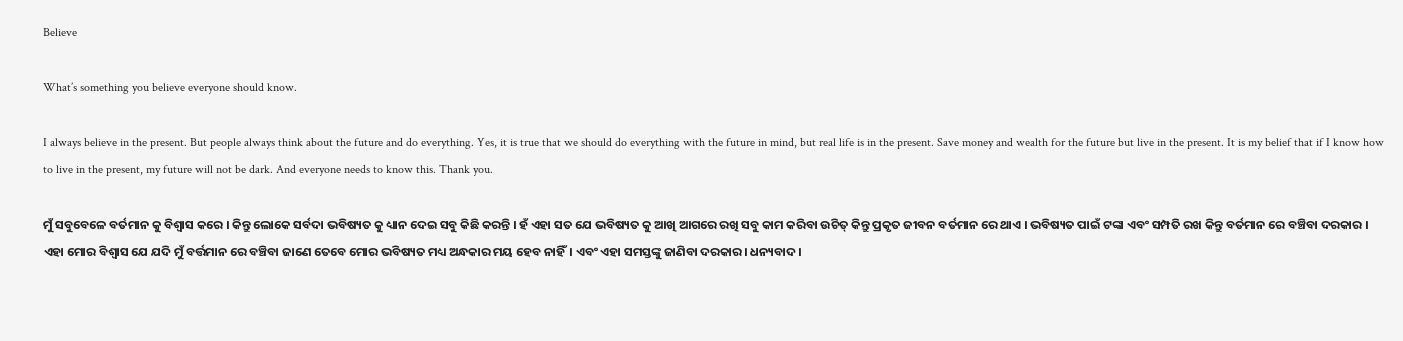Believe

What’s something you believe everyone should know.

I always believe in the present. But people always think about the future and do everything. Yes, it is true that we should do everything with the future in mind, but real life is in the present. Save money and wealth for the future but live in the present. It is my belief that if I know how to live in the present, my future will not be dark. And everyone needs to know this. Thank you.

ମୁଁ ସବୁବେଳେ ବର୍ତମାନ କୁ ବିଶ୍ୱାସ କରେ । କିନ୍ତୁ ଲୋକେ ସର୍ବଦା ଭବିଷ୍ୟତ କୁ ଧ୍ୟାନ ଦେଇ ସବୁ କିଛି କରନ୍ତି । ହଁ ଏହା ସତ ଯେ ଭବିଷ୍ୟତ କୁ ଆଖି ଆଗରେ ରଖି ସବୁ କାମ କରିବା ଉଚିତ୍ କିନ୍ତୁ ପ୍ରକୃତ ଜୀବନ ବର୍ତମାନ ରେ ଥାଏ । ଭବିଷ୍ୟତ ପାଇଁ ଟଙ୍କା ଏବଂ ସମ୍ପତି ରଖ କିନ୍ତୁ ବର୍ତମାନ ରେ ବଞ୍ଚିବା ଦରକାର । ଏହା ମୋର ବିଶ୍ୱାସ ଯେ ଯଦି ମୁଁ ବର୍ତ୍ତମାନ ରେ ବଞ୍ଚିବା ଜାଣେ ତେବେ ମୋର ଭବିଷ୍ୟତ ମଧ୍ୟ ଅନ୍ଧକାର ମୟ ହେବ ନାହିଁ। ଏବଂ ଏହା ସମସ୍ତଙ୍କୁ ଜାଣିବା ଦରକାର। ଧନ୍ୟବାଦ।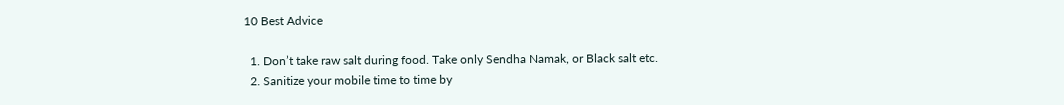10 Best Advice

  1. Don’t take raw salt during food. Take only Sendha Namak, or Black salt etc.
  2. Sanitize your mobile time to time by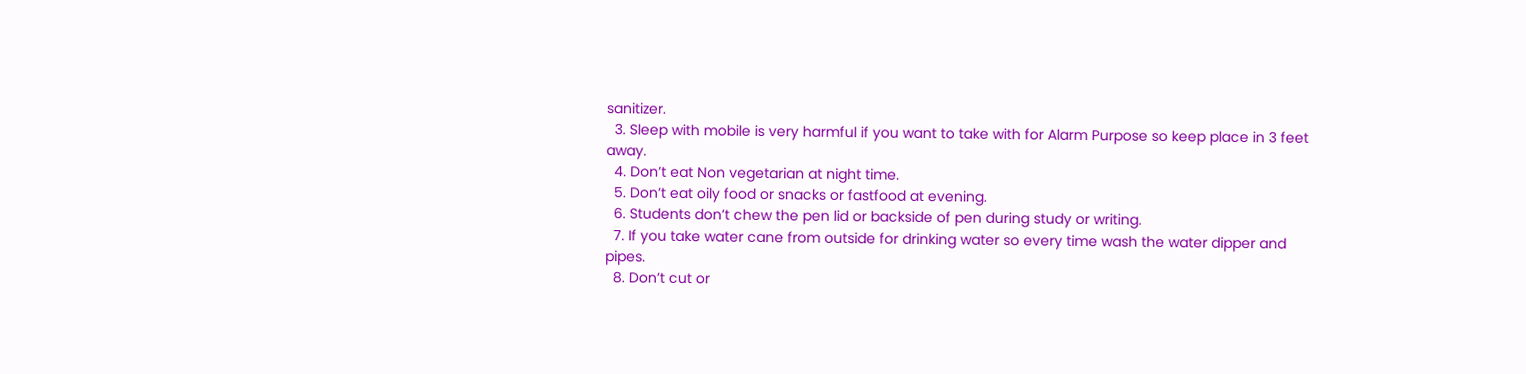sanitizer.
  3. Sleep with mobile is very harmful if you want to take with for Alarm Purpose so keep place in 3 feet away.
  4. Don’t eat Non vegetarian at night time.
  5. Don’t eat oily food or snacks or fastfood at evening.
  6. Students don’t chew the pen lid or backside of pen during study or writing.
  7. If you take water cane from outside for drinking water so every time wash the water dipper and pipes.
  8. Don’t cut or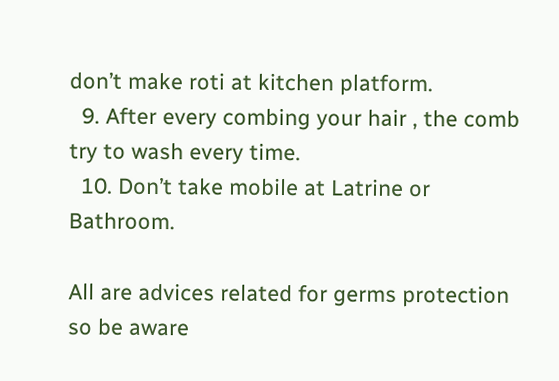don’t make roti at kitchen platform.
  9. After every combing your hair , the comb try to wash every time.
  10. Don’t take mobile at Latrine or Bathroom.

All are advices related for germs protection so be aware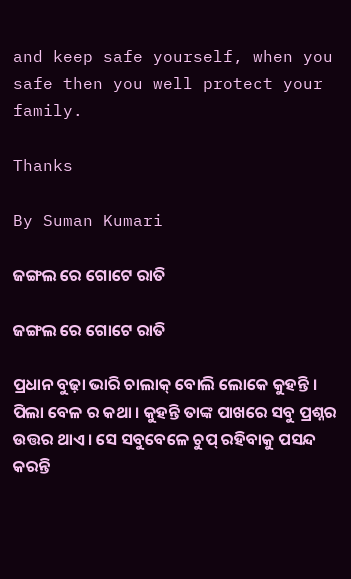and keep safe yourself, when you safe then you well protect your family.

Thanks

By Suman Kumari

ଜଙ୍ଗଲ ରେ ଗୋଟେ ରାତି

ଜଙ୍ଗଲ ରେ ଗୋଟେ ରାତି

ପ୍ରଧାନ ବୁଢ଼ା ଭାରି ଚାଲାକ୍ ବୋଲି ଲୋକେ କୁହନ୍ତି । ପିଲା ବେଳ ର କଥା । କୁହନ୍ତି ତାଙ୍କ ପାଖରେ ସବୁ ପ୍ରଶ୍ନର ଉତ୍ତର ଥାଏ। ସେ ସବୁବେଳେ ଚୁପ୍ ରହିବାକୁ ପସନ୍ଦ କରନ୍ତି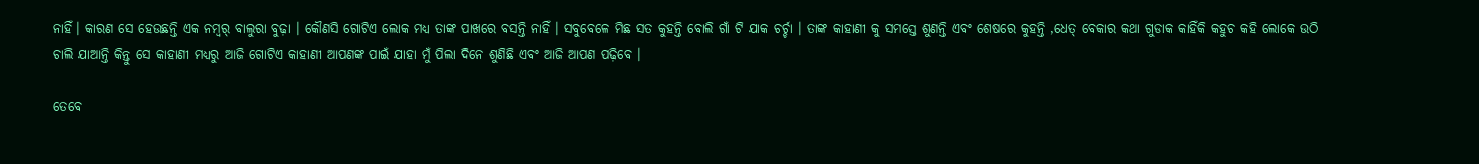ନାହିଁ। କାରଣ ସେ ହେଉଛନ୍ତି ଏକ ନମ୍ୱର୍ ବାଲୁରା ବୁଢ଼ା । କୌଣସି ଗୋଟିଏ ଲୋକ ମଧ୍ୟ ତାଙ୍କ ପାଖରେ ବସନ୍ତି ନାହିଁ । ସବୁବେଳେ ମିଛ ସତ କୁହନ୍ତି ବୋଲି ଗାଁ ଟି ଯାକ ଚର୍ଚ୍ଚା । ତାଙ୍କ କାହାଣୀ କୁ ସମସ୍ତେ ଶୁଣନ୍ତି ଏବଂ ଶେଷରେ କୁହନ୍ତି ,ଧେତ୍ ବେକାର କଥା ଗୁଡାକ କାହିଁକି କହୁଚ କହି ଲୋକେ ଉଠି ଚାଲି ଯାଆନ୍ତି କିନ୍ତୁ ସେ କାହାଣୀ ମଧ୍ୟରୁ ଆଜି ଗୋଟିଏ କାହାଣୀ ଆପଣଙ୍କ ପାଇଁ ଯାହା ମୁଁ ପିଲା ଦିନେ ଶୁଣିଛି ଏବଂ ଆଜି ଆପଣ ପଢ଼ିବେ ।

ତେବେ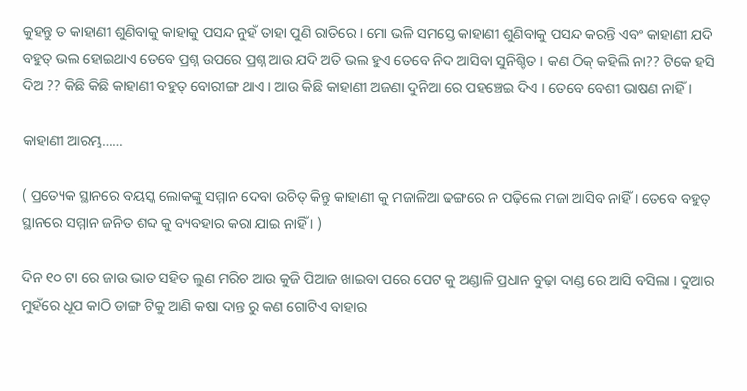କୁହନ୍ତୁ ତ କାହାଣୀ ଶୁଣିବାକୁ କାହାକୁ ପସନ୍ଦ ନୁହଁ ତାହା ପୁଣି ରାତିରେ । ମୋ ଭଳି ସମସ୍ତେ କାହାଣୀ ଶୁଣିବାକୁ ପସନ୍ଦ କରନ୍ତି ଏବଂ କାହାଣୀ ଯଦି ବହୁତ୍ ଭଲ ହୋଇଥାଏ ତେବେ ପ୍ରଶ୍ନ ଉପରେ ପ୍ରଶ୍ନ ଆଉ ଯଦି ଅତି ଭଲ ହୁଏ ତେବେ ନିଦ ଆସିବା ସୁନିଶ୍ଚିତ । କଣ ଠିକ୍ କହିଲି ନା?? ଟିକେ ହସି ଦିଅ ?? କିଛି କିଛି କାହାଣୀ ବହୁତ୍ ବୋରୀଙ୍ଗ ଥାଏ । ଆଉ କିଛି କାହାଣୀ ଅଜଣା ଦୁନିଆ ରେ ପହଞ୍ଚେଇ ଦିଏ । ତେବେ ବେଶୀ ଭାଷଣ ନାହିଁ ।

କାହାଣୀ ଆରମ୍ଭ……

( ପ୍ରତ୍ୟେକ ସ୍ଥାନରେ ବୟସ୍କ ଲୋକଙ୍କୁ ସମ୍ମାନ ଦେବା ଉଚିତ୍ କିନ୍ତୁ କାହାଣୀ କୁ ମଜାଳିଆ ଢଙ୍ଗରେ ନ ପଢ଼ିଲେ ମଜା ଆସିବ ନାହିଁ । ତେବେ ବହୁତ୍ ସ୍ଥାନରେ ସମ୍ମାନ ଜନିତ ଶବ୍ଦ କୁ ବ୍ୟବହାର କରା ଯାଇ ନାହିଁ । )

ଦିନ ୧୦ ଟା ରେ ଜାଉ ଭାତ ସହିତ ଲୁଣ ମରିଚ ଆଉ କୁଜି ପିଆଜ ଖାଇବା ପରେ ପେଟ କୁ ଅଣ୍ଡାଳି ପ୍ରଧାନ ବୁଢ଼ା ଦାଣ୍ଡ ରେ ଆସି ବସିଲା । ଦୁଆର ମୁହଁରେ ଧୂପ କାଠି ଡାଙ୍ଗ ଟିକୁ ଆଣି କଷା ଦାନ୍ତ ରୁ କଣ ଗୋଟିଏ ବାହାର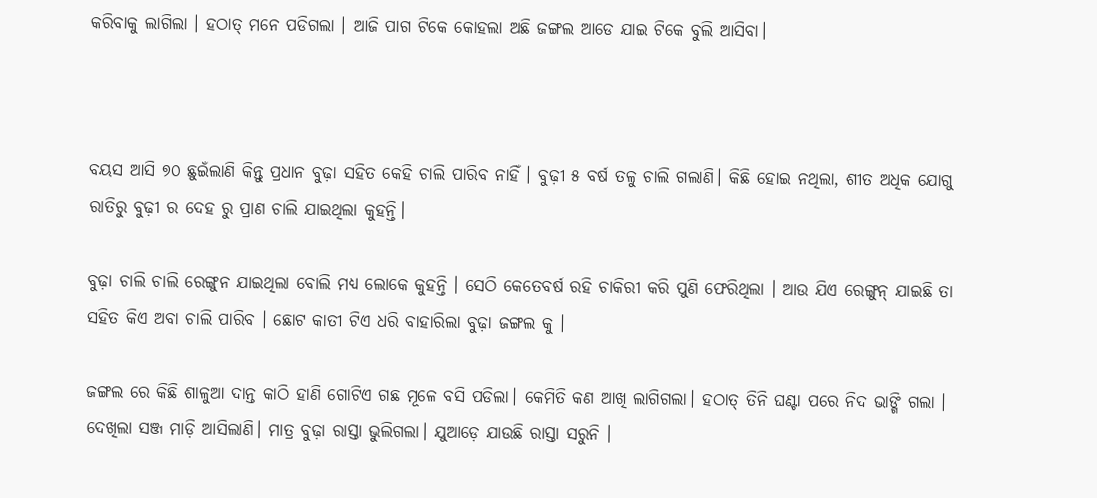କରିବାକୁ ଲାଗିଲା । ହଠାତ୍ ମନେ ପଡିଗଲା । ଆଜି ପାଗ ଟିକେ କୋହଲା ଅଛି ଜଙ୍ଗଲ ଆଡେ ଯାଇ ଟିକେ ବୁଲି ଆସିବା।



ବୟସ ଆସି ୭୦ ଛୁଇଁଲାଣି କିନ୍ତୁ ପ୍ରଧାନ ବୁଢ଼ା ସହିତ କେହି ଚାଲି ପାରିବ ନାହିଁ । ବୁଢ଼ୀ ୫ ବର୍ଷ ତଳୁ ଚାଲି ଗଲାଣି। କିଛି ହୋଇ ନଥିଲା, ଶୀତ ଅଧିକ ଯୋଗୁ ରାତିରୁ ବୁଢ଼ୀ ର ଦେହ ରୁ ପ୍ରାଣ ଚାଲି ଯାଇଥିଲା କୁହନ୍ତି।

ବୁଢ଼ା ଚାଲି ଚାଲି ରେଙ୍ଗୁନ ଯାଇଥିଲା ବୋଲି ମଧ୍ୟ ଲୋକେ କୁହନ୍ତି । ସେଠି କେତେବର୍ଷ ରହି ଚାକିରୀ କରି ପୁଣି ଫେରିଥିଲା । ଆଉ ଯିଏ ରେଙ୍ଗୁନ୍ ଯାଇଛି ତା ସହିତ କିଏ ଅବା ଚାଲି ପାରିବ । ଛୋଟ କାତୀ ଟିଏ ଧରି ବାହାରିଲା ବୁଢ଼ା ଜଙ୍ଗଲ କୁ ।

ଜଙ୍ଗଲ ରେ କିଛି ଶାଳୁଆ ଦାନ୍ତ କାଠି ହାଣି ଗୋଟିଏ ଗଛ ମୂଳେ ବସି ପଡିଲା। କେମିତି କଣ ଆଖି ଲାଗିଗଲା। ହଠାତ୍ ତିନି ଘଣ୍ଟା ପରେ ନିଦ ଭାଙ୍ଗି ଗଲା । ଦେଖିଲା ସଞ୍ଜ ମାଡ଼ି ଆସିଲାଣି। ମାତ୍ର ବୁଢ଼ା ରାସ୍ତା ଭୁଲିଗଲା। ଯୁଆଡ଼େ ଯାଉଛି ରାସ୍ତା ସରୁନି ।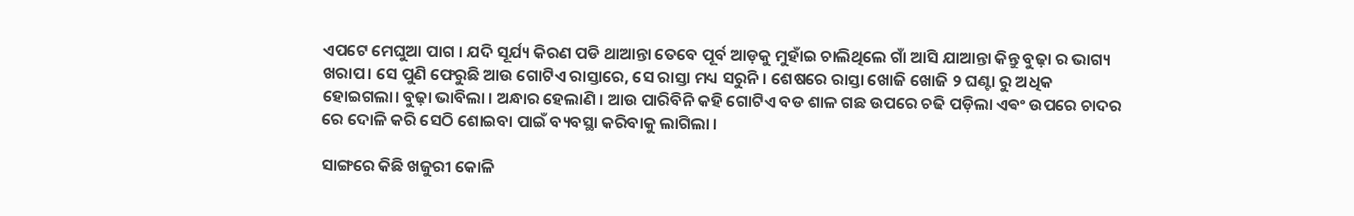ଏପଟେ ମେଘୁଆ ପାଗ । ଯଦି ସୂର୍ଯ୍ୟ କିରଣ ପଡି ଥାଆନ୍ତା ତେବେ ପୂର୍ବ ଆଡ଼କୁ ମୁହାଁଇ ଚାଲିଥିଲେ ଗାଁ ଆସି ଯାଆନ୍ତା କିନ୍ତୁ ବୁଢ଼ା ର ଭାଗ୍ୟ ଖରାପ। ସେ ପୁଣି ଫେରୁଛି ଆଉ ଗୋଟିଏ ରାସ୍ତାରେ, ସେ ରାସ୍ତା ମଧ୍ୟ ସରୁନି । ଶେଷରେ ରାସ୍ତା ଖୋଜି ଖୋଜି ୨ ଘଣ୍ଟା ରୁ ଅଧିକ ହୋଇଗଲା। ବୁଢ଼ା ଭାବିଲା । ଅନ୍ଧାର ହେଲାଣି । ଆଉ ପାରିବିନି କହି ଗୋଟିଏ ବଡ ଶାଳ ଗଛ ଉପରେ ଚଢି ପଡ଼ିଲା ଏଵଂ ଉପରେ ଚାଦର ରେ ଦୋଳି କରି ସେଠି ଶୋଇବା ପାଇଁ ବ୍ୟବସ୍ଥା କରିବାକୁ ଲାଗିଲା ।

ସାଙ୍ଗରେ କିଛି ଖଜୁରୀ କୋଳି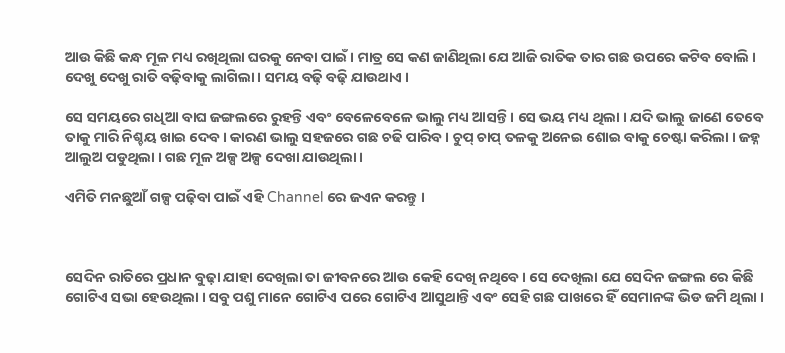ଆଉ କିଛି କନ୍ଧ ମୂଳ ମଧ୍ୟ ରଖିଥିଲା ଘରକୁ ନେବା ପାଇଁ । ମାତ୍ର ସେ କଣ ଜାଣିଥିଲା ଯେ ଆଜି ରାତିକ ତାର ଗଛ ଉପରେ କଟିବ ବୋଲି । ଦେଖୁ ଦେଖୁ ରାତି ବଢ଼ିବାକୁ ଲାଗିଲା । ସମୟ ବଢ଼ି ବଢ଼ି ଯାଉଥାଏ ।

ସେ ସମୟରେ ଗଧିଆ ବାଘ ଜଙ୍ଗଲରେ ରୁହନ୍ତି ଏବଂ ବେଳେବେଳେ ଭାଲୁ ମଧ୍ୟ ଆସନ୍ତି । ସେ ଭୟ ମଧ୍ୟ ଥିଲା । ଯଦି ଭାଲୁ ଜାଣେ ତେବେ ତାକୁ ମାରି ନିଶ୍ଚୟ ଖାଇ ଦେବ । କାରଣ ଭାଲୁ ସହଜରେ ଗଛ ଚଢି ପାରିବ । ଚୁପ୍ ଚାପ୍ ତଳକୁ ଅନେଇ ଶୋଇ ବାକୁ ଚେଷ୍ଟା କରିଲା । ଜହ୍ନ ଆଲୁଅ ପଡୁଥିଲା । ଗଛ ମୂଳ ଅଳ୍ପ ଅଳ୍ପ ଦେଖା ଯାଉଥିଲା ।

ଏମିତି ମନଛୁଆଁ ଗଳ୍ପ ପଢ଼ିବା ପାଇଁ ଏହି Channel ରେ ଜଏନ କରନ୍ତୁ ।



ସେଦିନ ରାତିରେ ପ୍ରଧାନ ବୁଢ଼ା ଯାହା ଦେଖିଲା ତା ଜୀବନରେ ଆଉ କେହି ଦେଖି ନଥିବେ । ସେ ଦେଖିଲା ଯେ ସେଦିନ ଜଙ୍ଗଲ ରେ କିଛି ଗୋଟିଏ ସଭା ହେଉଥିଲା । ସବୁ ପଶୁ ମାନେ ଗୋଟିଏ ପରେ ଗୋଟିଏ ଆସୁଥାନ୍ତି ଏବଂ ସେହି ଗଛ ପାଖରେ ହିଁ ସେମାନଙ୍କ ଭିଡ ଜମି ଥିଲା ।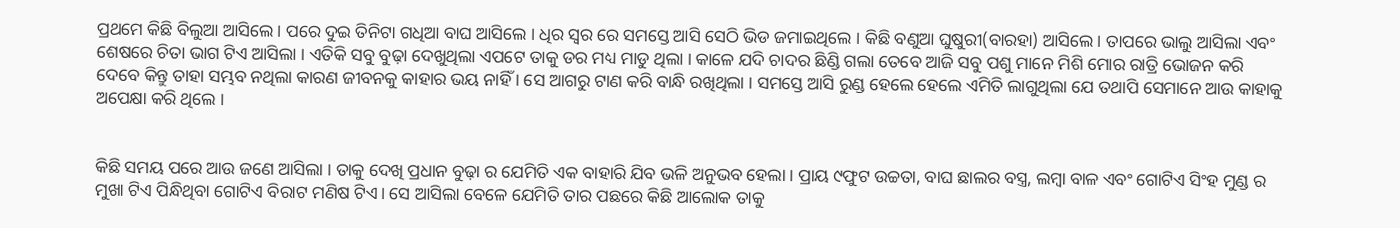ପ୍ରଥମେ କିଛି ବିଲୁଆ ଆସିଲେ । ପରେ ଦୁଇ ତିନିଟା ଗଧିଆ ବାଘ ଆସିଲେ । ଧିର ସ୍ୱର ରେ ସମସ୍ତେ ଆସି ସେଠି ଭିଡ ଜମାଇଥିଲେ । କିଛି ବଣୁଆ ଘୁଷୁରୀ(ବାରହା) ଆସିଲେ । ତାପରେ ଭାଲୁ ଆସିଲା ଏବଂ ଶେଷରେ ଚିତା ଭାଗ ଟିଏ ଆସିଲା । ଏତିକି ସବୁ ବୁଢ଼ା ଦେଖୁଥିଲା ଏପଟେ ତାକୁ ଡର ମଧ୍ୟ ମାଡୁ ଥିଲା । କାଳେ ଯଦି ଚାଦର ଛିଣ୍ଡି ଗଲା ତେବେ ଆଜି ସବୁ ପଶୁ ମାନେ ମିଶି ମୋର ରାତ୍ରି ଭୋଜନ କରି ଦେବେ କିନ୍ତୁ ତାହା ସମ୍ଭବ ନଥିଲା କାରଣ ଜୀବନକୁ କାହାର ଭୟ ନାହିଁ । ସେ ଆଗରୁ ଟାଣ କରି ବାନ୍ଧି ରଖିଥିଲା । ସମସ୍ତେ ଆସି ରୁଣ୍ଡ ହେଲେ ହେଲେ ଏମିତି ଲାଗୁଥିଲା ଯେ ତଥାପି ସେମାନେ ଆଉ କାହାକୁ ଅପେକ୍ଷା କରି ଥିଲେ ।


କିଛି ସମୟ ପରେ ଆଉ ଜଣେ ଆସିଲା । ତାକୁ ଦେଖି ପ୍ରଧାନ ବୁଢ଼ା ର ଯେମିତି ଏକ ବାହାରି ଯିବ ଭଳି ଅନୁଭବ ହେଲା । ପ୍ରାୟ ୯ଫୁଟ ଉଚ୍ଚତା, ବାଘ ଛାଲର ବସ୍ତ୍ର, ଲମ୍ବା ବାଳ ଏବଂ ଗୋଟିଏ ସିଂହ ମୁଣ୍ଡ ର ମୁଖା ଟିଏ ପିନ୍ଧିଥିବା ଗୋଟିଏ ବିରାଟ ମଣିଷ ଟିଏ। ସେ ଆସିଲା ବେଳେ ଯେମିତି ତାର ପଛରେ କିଛି ଆଲୋକ ତାକୁ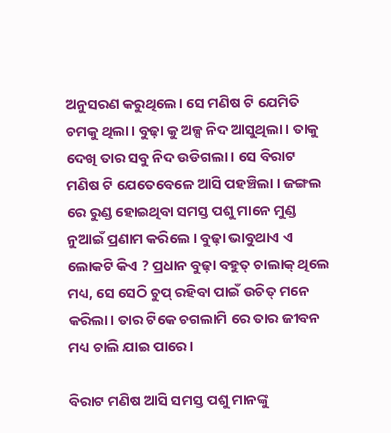ଅନୁସରଣ କରୁଥିଲେ। ସେ ମଣିଷ ଟି ଯେମିତି ଚମକୁ ଥିଲା। ବୁଢ଼ା କୁ ଅଳ୍ପ ନିଦ ଆସୁଥିଲା । ତାକୁ ଦେଖି ତାର ସବୁ ନିଦ ଉଡିଗଲା । ସେ ବିରାଟ ମଣିଷ ଟି ଯେତେବେଳେ ଆସି ପହଞ୍ଚିଲା । ଜଙ୍ଗଲ ରେ ରୁଣ୍ଡ ହୋଇଥିବା ସମସ୍ତ ପଶୁ ମାନେ ମୁଣ୍ଡ ନୁଆଇଁ ପ୍ରଣାମ କରିଲେ । ବୁଢ଼ା ଭାବୁଥାଏ ଏ ଲୋକଟି କିଏ ? ପ୍ରଧାନ ବୁଢ଼ା ବହୁତ୍ ଚାଲାକ୍ ଥିଲେ ମଧ୍ୟ, ସେ ସେଠି ଚୁପ୍ ରହିବା ପାଇଁ ଉଚିତ୍ ମନେ କରିଲା। ତାର ଟିକେ ଚଗଲାମି ରେ ତାର ଜୀବନ ମଧ୍ୟ ଚାଲି ଯାଇ ପାରେ।

ବିରାଟ ମଣିଷ ଆସି ସମସ୍ତ ପଶୁ ମାନଙ୍କୁ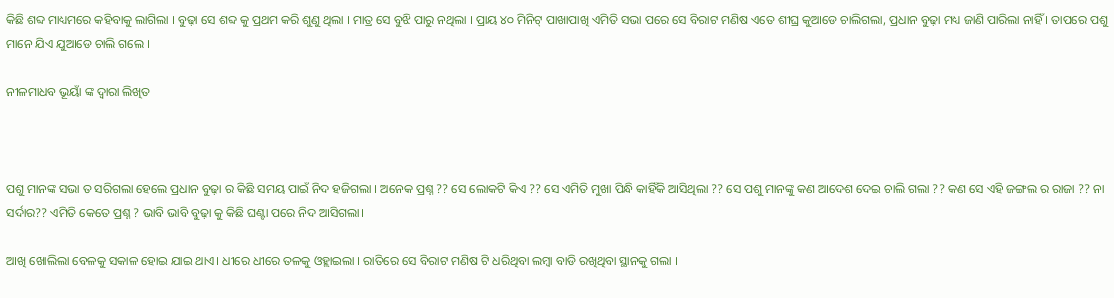କିଛି ଶବ୍ଦ ମାଧ୍ୟମରେ କହିବାକୁ ଲାଗିଲା । ବୁଢ଼ା ସେ ଶବ୍ଦ କୁ ପ୍ରଥମ କରି ଶୁଣୁ ଥିଲା । ମାତ୍ର ସେ ବୁଝି ପାରୁ ନଥିଲା । ପ୍ରାୟ ୪୦ ମିନିଟ୍ ପାଖାପାଖି ଏମିତି ସଭା ପରେ ସେ ବିରାଟ ମଣିଷ ଏତେ ଶୀଘ୍ର କୁଆଡେ ଚାଲିଗଲା, ପ୍ରଧାନ ବୁଢ଼ା ମଧ୍ୟ ଜାଣି ପାରିଲା ନାହିଁ । ତାପରେ ପଶୁ ମାନେ ଯିଏ ଯୁଆଡେ ଚାଲି ଗଲେ ।

ନୀଳମାଧବ ଭୂୟାଁ ଙ୍କ ଦ୍ଵାରା ଲିଖିତ



ପଶୁ ମାନଙ୍କ ସଭା ତ ସରିଗଲା ହେଲେ ପ୍ରଧାନ ବୁଢ଼ା ର କିଛି ସମୟ ପାଇଁ ନିଦ ହଜିଗଲା । ଅନେକ ପ୍ରଶ୍ନ ?? ସେ ଲୋକଟି କିଏ ?? ସେ ଏମିତି ମୁଖା ପିନ୍ଧି କାହିଁକି ଆସିଥିଲା ?? ସେ ପଶୁ ମାନଙ୍କୁ କଣ ଆଦେଶ ଦେଇ ଚାଲି ଗଲା ?? କଣ ସେ ଏହି ଜଙ୍ଗଲ ର ରାଜା ?? ନା ସର୍ଦାର?? ଏମିତି କେତେ ପ୍ରଶ୍ନ ? ଭାବି ଭାବି ବୁଢ଼ା କୁ କିଛି ଘଣ୍ଟା ପରେ ନିଦ ଆସିଗଲା।

ଆଖି ଖୋଲିଲା ବେଳକୁ ସକାଳ ହୋଇ ଯାଇ ଥାଏ। ଧୀରେ ଧୀରେ ତଳକୁ ଓହ୍ଲାଇଲା । ରାତିରେ ସେ ବିରାଟ ମଣିଷ ଟି ଧରିଥିବା ଲମ୍ବା ବାଡି ରଖିଥିବା ସ୍ଥାନକୁ ଗଲା ।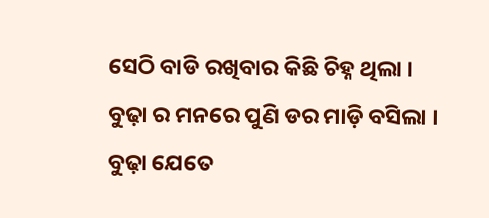ସେଠି ବାଡି ରଖିବାର କିଛି ଚିହ୍ନ ଥିଲା । ବୁଢ଼ା ର ମନରେ ପୁଣି ଡର ମାଡ଼ି ବସିଲା । ବୁଢ଼ା ଯେତେ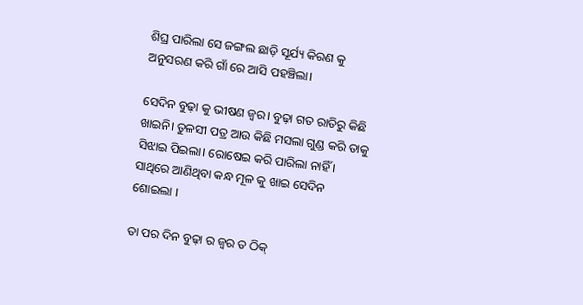ଶିଘ୍ର ପାରିଲା ସେ ଜଙ୍ଗଲ ଛାଡ଼ି ସୂର୍ଯ୍ୟ କିରଣ କୁ ଅନୁସରଣ କରି ଗାଁ ରେ ଆସି ପହଞ୍ଚିଲା।

ସେଦିନ ବୁଢ଼ା କୁ ଭୀଷଣ ଜ୍ଵର। ବୁଢ଼ା ଗତ ରାତିରୁ କିଛି ଖାଇନି। ତୁଳସୀ ପତ୍ର ଆଉ କିଛି ମସଲା ଗୁଣ୍ଡ କରି ତାକୁ ସିଝାଇ ପିଇଲା। ରୋଷେଇ କରି ପାରିଲା ନାହିଁ । ସାଥିରେ ଆଣିଥିବା କନ୍ଧ ମୂଳ କୁ ଖାଇ ସେଦିନ ଶୋଇଲା ।

ତା ପର ଦିନ ବୁଢ଼ା ର ଜ୍ଵର ତ ଠିକ୍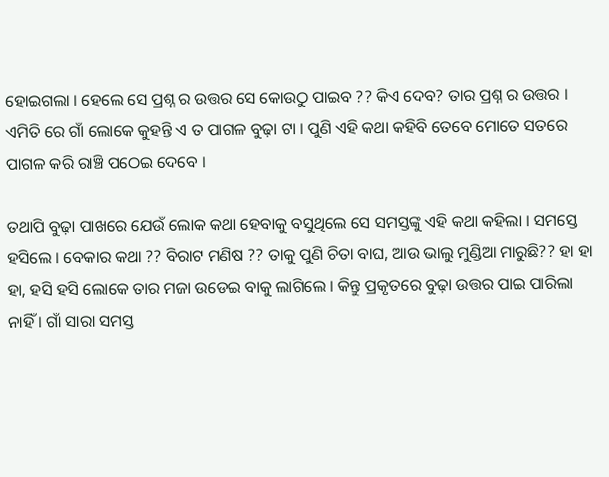ହୋଇଗଲା । ହେଲେ ସେ ପ୍ରଶ୍ନ ର ଉତ୍ତର ସେ କୋଉଠୁ ପାଇବ ?? କିଏ ଦେବ? ତାର ପ୍ରଶ୍ନ ର ଉତ୍ତର । ଏମିତି ରେ ଗାଁ ଲୋକେ କୁହନ୍ତି ଏ ତ ପାଗଳ ବୁଢ଼ା ଟା । ପୁଣି ଏହି କଥା କହିବି ତେବେ ମୋତେ ସତରେ ପାଗଳ କରି ରାଞ୍ଚି ପଠେଇ ଦେବେ ।

ତଥାପି ବୁଢ଼ା ପାଖରେ ଯେଉଁ ଲୋକ କଥା ହେବାକୁ ବସୁଥିଲେ ସେ ସମସ୍ତଙ୍କୁ ଏହି କଥା କହିଲା । ସମସ୍ତେ ହସିଲେ । ବେକାର କଥା ?? ବିରାଟ ମଣିଷ ?? ତାକୁ ପୁଣି ଚିତା ବାଘ, ଆଉ ଭାଲୁ ମୁଣ୍ଡିଆ ମାରୁଛି?? ହା ହା ହା, ହସି ହସି ଲୋକେ ତାର ମଜା ଉଡେଇ ବାକୁ ଲାଗିଲେ । କିନ୍ତୁ ପ୍ରକୃତରେ ବୁଢ଼ା ଉତ୍ତର ପାଇ ପାରିଲା ନାହିଁ । ଗାଁ ସାରା ସମସ୍ତ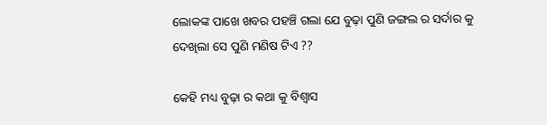ଲୋକଙ୍କ ପାଖେ ଖବର ପହଞ୍ଚି ଗଲା ଯେ ବୁଢ଼ା ପୁଣି ଜଙ୍ଗଲ ର ସର୍ଦାର କୁ ଦେଖିଲା ସେ ପୁଣି ମଣିଷ ଟିଏ ??

କେହି ମଧ୍ୟ ବୁଢ଼ା ର କଥା କୁ ବିଶ୍ୱାସ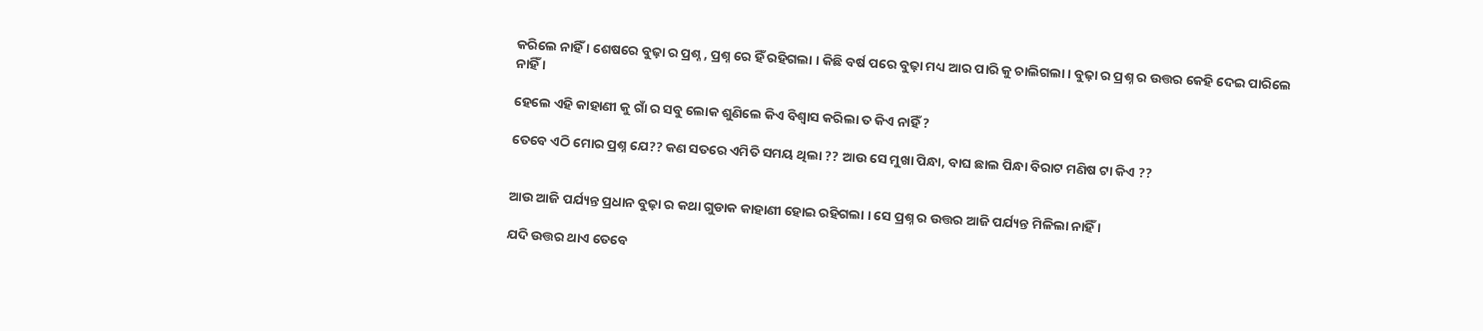କରିଲେ ନାହିଁ । ଶେଷରେ ବୁଢ଼ା ର ପ୍ରଶ୍ନ , ପ୍ରଶ୍ନ ରେ ହିଁ ରହିଗଲା । କିଛି ବର୍ଷ ପରେ ବୁଢ଼ା ମଧ୍ୟ ଆର ପାରି କୁ ଚାଲିଗଲା। ବୁଢ଼ା ର ପ୍ରଶ୍ନ ର ଉତ୍ତର କେହି ଦେଇ ପାରିଲେ ନାହିଁ ।

ହେଲେ ଏହି କାହାଣୀ କୁ ଗାଁ ର ସବୁ ଲୋକ ଶୁଣିଲେ କିଏ ବିଶ୍ୱାସ କରିଲା ତ କିଏ ନାହିଁ ?

ତେବେ ଏଠି ମୋର ପ୍ରଶ୍ନ ଯେ?? କଣ ସତରେ ଏମିତି ସମୟ ଥିଲା ?? ଆଉ ସେ ମୁଖା ପିନ୍ଧା, ବାଘ ଛାଲ ପିନ୍ଧା ବିରାଟ ମଣିଷ ଟା କିଏ ??


ଆଉ ଆଜି ପର୍ଯ୍ୟନ୍ତ ପ୍ରଧାନ ବୁଢ଼ା ର କଥା ଗୁଡାକ କାହାଣୀ ହୋଇ ରହିଗଲା । ସେ ପ୍ରଶ୍ନ ର ଉତ୍ତର ଆଜି ପର୍ଯ୍ୟନ୍ତ ମିଳିଲା ନାହିଁ ।

ଯଦି ଉତ୍ତର ଥାଏ ତେବେ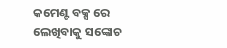କମେଣ୍ଟ ବକ୍ସ ରେ ଲେଖିବାକୁ ସଙ୍କୋଚ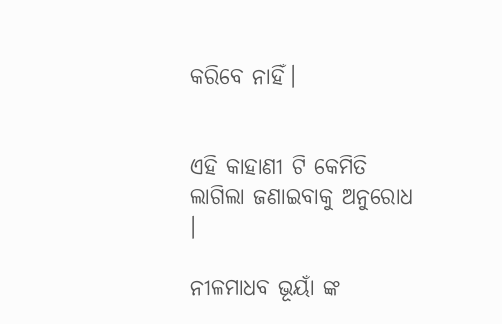କରିବେ ନାହିଁ।


ଏହି କାହାଣୀ ଟି କେମିତି ଲାଗିଲା ଜଣାଇବାକୁ ଅନୁରୋଧ ।

ନୀଳମାଧବ ଭୂୟାଁ ଙ୍କ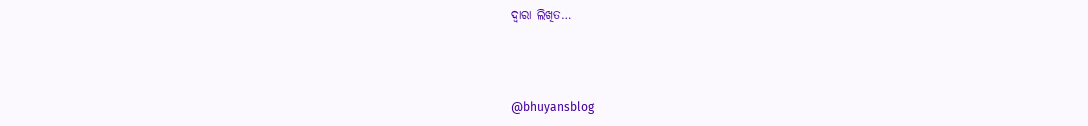ଦ୍ଵାରା ଲିଖିତ…



@bhuyansblog